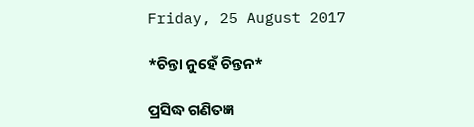Friday, 25 August 2017

*ଚିନ୍ତା ନୁହେଁ ଚିନ୍ତନ*

ପ୍ରସିଦ୍ଧ ଗଣିତଜ୍ଞ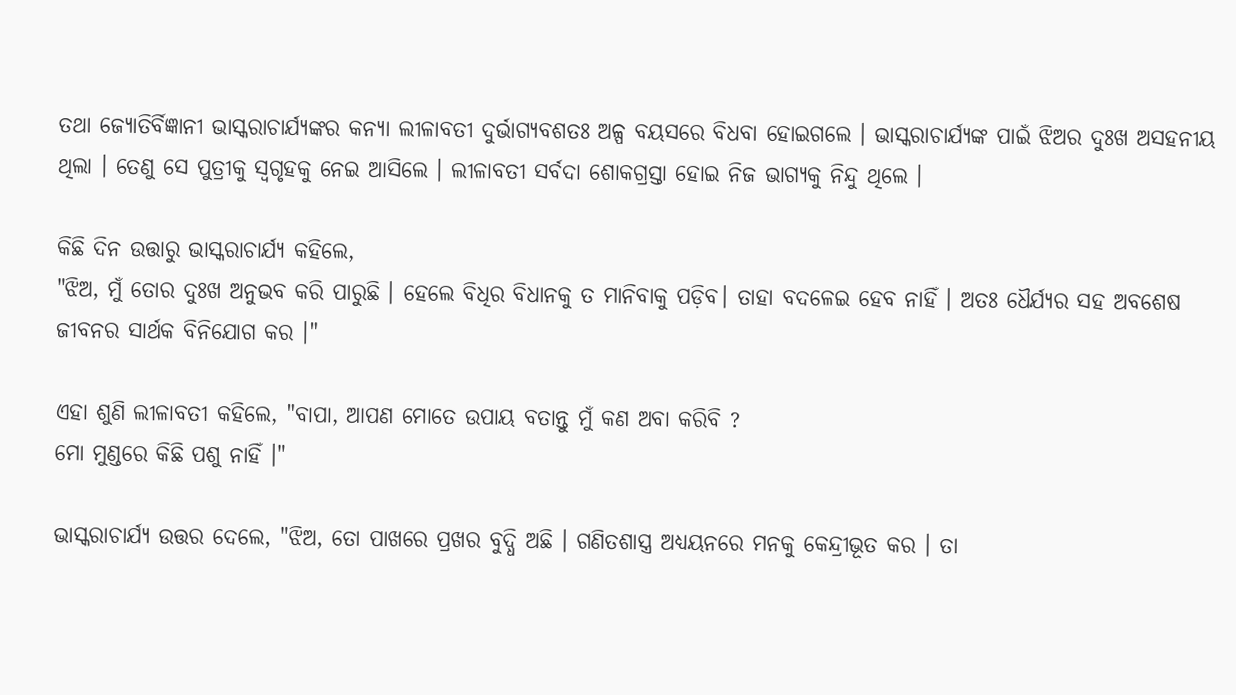ତଥା ଜ୍ୟୋତିର୍ବିଜ୍ଞାନୀ ଭାସ୍କରାଚାର୍ଯ୍ୟଙ୍କର କନ୍ୟା ଲୀଳାବତୀ ଦୁର୍ଭାଗ୍ୟବଶତଃ ଅଳ୍ପ ବୟସରେ ବିଧବା ହୋଇଗଲେ । ଭାସ୍କରାଚାର୍ଯ୍ୟଙ୍କ ପାଇଁ ଝିଅର ଦୁଃଖ ଅସହନୀୟ ଥିଲା । ତେଣୁ ସେ ପୁତ୍ରୀକୁ ସ୍ବଗୃହକୁ ନେଇ ଆସିଲେ । ଲୀଳାବତୀ ସର୍ବଦା ଶୋକଗ୍ରସ୍ତା ହୋଇ ନିଜ ଭାଗ୍ୟକୁ ନିନ୍ଦୁ ଥିଲେ ।

କିଛି ଦିନ ଉତ୍ତାରୁ ଭାସ୍କରାଚାର୍ଯ୍ୟ କହିଲେ,
"ଝିଅ, ମୁଁ ତୋର ଦୁଃଖ ଅନୁଭବ କରି ପାରୁଛି । ହେଲେ ବିଧିର ବିଧାନକୁ ତ ମାନିବାକୁ ପଡ଼ିବ। ତାହା ବଦଳେଇ ହେବ ନାହିଁ । ଅତଃ ଧୈର୍ଯ୍ୟର ସହ ଅବଶେଷ ଜୀବନର ସାର୍ଥକ ବିନିଯୋଗ କର ।"

ଏହା ଶୁଣି ଲୀଳାବତୀ କହିଲେ, "ବାପା, ଆପଣ ମୋତେ ଉପାୟ ବତାନ୍ତୁ ମୁଁ କଣ ଅବା କରିବି ?
ମୋ ମୁଣ୍ଡରେ କିଛି ପଶୁ ନାହିଁ ।"

ଭାସ୍କରାଚାର୍ଯ୍ୟ ଉତ୍ତର ଦେଲେ, "ଝିଅ, ତୋ ପାଖରେ ପ୍ରଖର ବୁଦ୍ଧି ଅଛି । ଗଣିତଶାସ୍ତ୍ର ଅଧ୍ୟୟନରେ ମନକୁ କେନ୍ଦ୍ରୀଭୂତ କର । ତା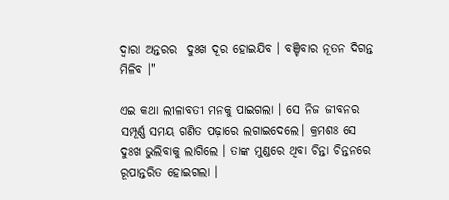ଦ୍ୱାରା ଅନ୍ତରର  ଦୁଃଖ ଦୂର ହୋଇଯିବ । ବଞ୍ଚିବାର ନୂତନ ଦିଗନ୍ତ ମିଳିବ ।"

ଏଇ କଥା ଲୀଳାବତୀ ମନକୁ ପାଇଗଲା । ସେ ନିଜ ଜୀବନର ସମ୍ପୂର୍ଣ୍ଣ ସମୟ ଗଣିତ ପଢ଼ାରେ ଲଗାଇଦେଲେ। କ୍ରମଶଃ ସେ ଦୁଃଖ ଭୁଲିବାକୁ ଲାଗିଲେ । ତାଙ୍କ ମୁଣ୍ଡରେ ଥିବା ଚିନ୍ତା ଚିନ୍ତନରେ ରୂପାନ୍ତରିତ ହୋଇଗଲା ।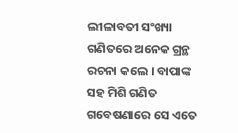ଲୀଳାବତୀ ସଂଖ୍ୟା ଗଣିତରେ ଅନେକ ଗ୍ରନ୍ଥ ରଚନା କଲେ । ବାପାଙ୍କ ସହ ମିଶି ଗଣିତ ଗବେଷଣାରେ ସେ ଏତେ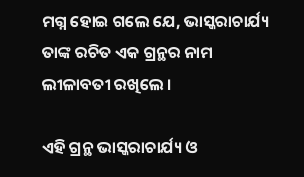ମଗ୍ନ ହୋଇ ଗଲେ ଯେ, ଭାସ୍କରାଚାର୍ଯ୍ୟ ତାଙ୍କ ରଚିତ ଏକ ଗ୍ରନ୍ଥର ନାମ ଲୀଳାବତୀ ରଖିଲେ ।

ଏହି ଗ୍ରନ୍ଥ ଭାସ୍କରାଚାର୍ଯ୍ୟ ଓ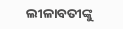ଲୀଳାବତୀଙ୍କୁ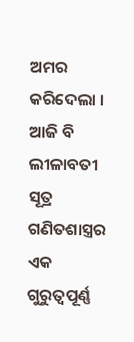ଅମର କରିଦେଲା । ଆଜି ବି ଲୀଳାବତୀ ସୂତ୍ର ଗଣିତଶାସ୍ତ୍ରର ଏକ ଗୁରୁତ୍ବପୂର୍ଣ୍ଣ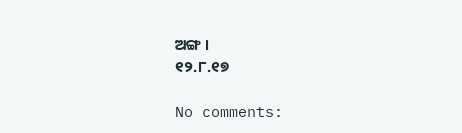ଅଙ୍ଗ ।
୧୨.୮.୧୭

No comments: